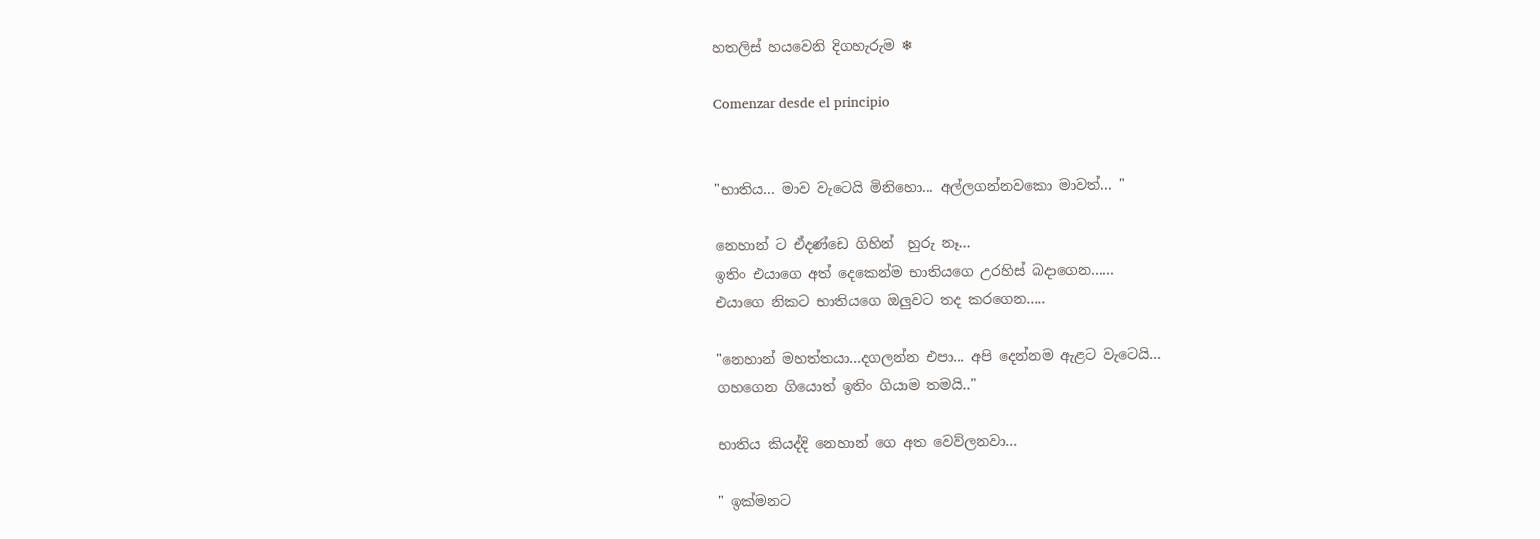හතලිස් හයවෙනි දිගහැරුම ❄

Comenzar desde el principio


"භාතිය... මාව වැටෙයි මිනිහො... අල්ලගන්නවකො මාවත්... "

නෙහාන් ට ඒදණ්ඩෙ ගිහින්  හුරු නෑ...
ඉතිං එයාගෙ අත් දෙකෙන්ම භාතියගෙ උරහිස් බදාගෙන......
එයාගෙ නිකට භාතියගෙ ඔලුවට තද කරගෙන.....

"නෙහාන් මහත්තයා...දගලන්න එපා... අපි දෙන්නම ඇළට වැටෙයි...
ගහගෙන ගියොත් ඉතිං ගියාම තමයි.."

භාතිය කියද්දි නෙහාන් ගෙ අත වෙව්ලනවා...

" ඉක්මනට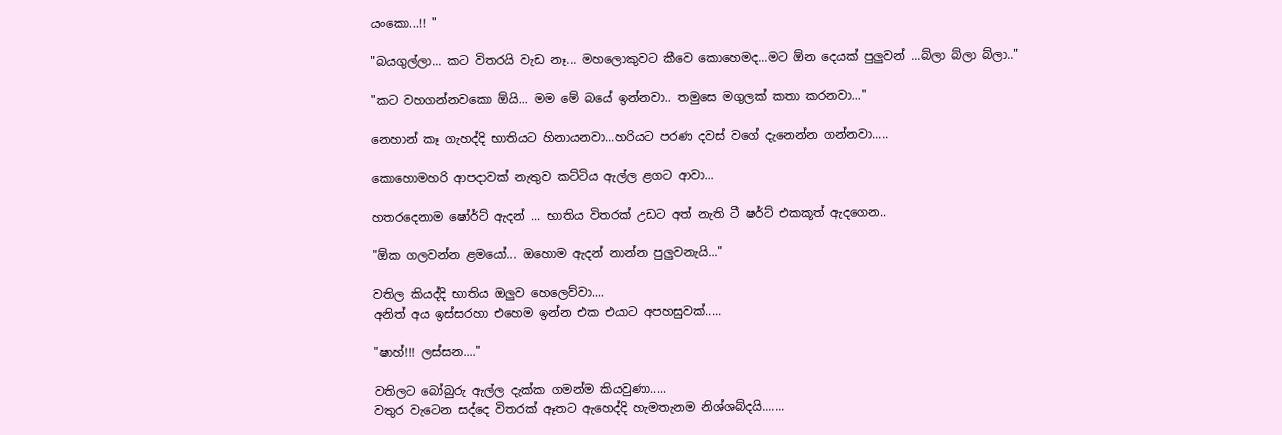යංකො...!! "

"බයගුල්ලා... කට විතරයි වැඩ නෑ... මහලොකුවට කීවෙ කොහෙමද...මට ඕන දෙයක් පුලුවන් ...බ්ලා බ්ලා බ්ලා.."

"කට වහගන්නවකො ඕයි... මම මේ බයේ ඉන්නවා.. තමුසෙ මගුලක් කතා කරනවා..."

නෙහාන් කෑ ගැහද්දි භාතියට හිනායනවා...හරියට පරණ දවස් වගේ දැනෙන්න ගන්නවා.....

කොහොමහරි ආපදාවක් නැතුව කට්ටිය ඇල්ල ළගට ආවා...

හතරදෙනාම ෂෝර්ට් ඇදන් ... භාතිය විතරක් උඩට අත් නැති ටී ෂර්ට් එකකූත් ඇදගෙන..

"ඕක ගලවන්න ළමයෝ... ඔහොම ඇදන් නාන්න පුලුවනැයි..."

වතිල කියද්දි භාතිය ඔලුව හෙලෙව්වා....
අනිත් අය ඉස්සරහා එහෙම ඉන්න එක එයාට අපහසුවක්.....

"ෂාහ්!!! ලස්සන...."

වතිලට බෝබුරු ඇල්ල දැක්ක ගමන්ම කියවුණා.....
වතුර වැටෙන සද්දෙ විතරක් ඈතට ඇහෙද්දි හැමතැනම නිශ්ශබ්දයි.......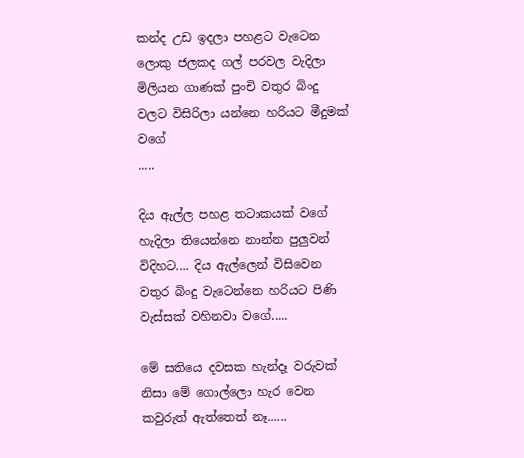කන්ද උඩ ඉදලා පහළට වැටෙන ලොකු ජලකද ගල් පරවල වැදිලා මිලියන ගාණක් පුංචි වතුර බිංදු වලට විසිරිලා යන්නෙ හරියට මීදුමක් වගේ
.....

දිය ඇල්ල පහළ තටාකයක් වගේ හැදිලා තියෙන්නෙ නාන්න පුලුවන් විදිහට.... දිය ඇල්ලෙන් විසිවෙන වතුර බිංදු වැටෙන්නෙ හරියට පිණි වැස්සක් වහිනවා වගේ.....

මේ සතියෙ දවසක හැන්දෑ වරුවක් නිසා මේ ගොල්ලො හැර වෙන කවුරුත් ඇත්තෙත් නෑ......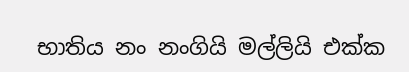භාතිය නං නංගියි මල්ලියි එක්ක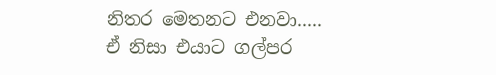නිතර මෙතනට එනවා.....
ඒ නිසා එයාට ගල්පර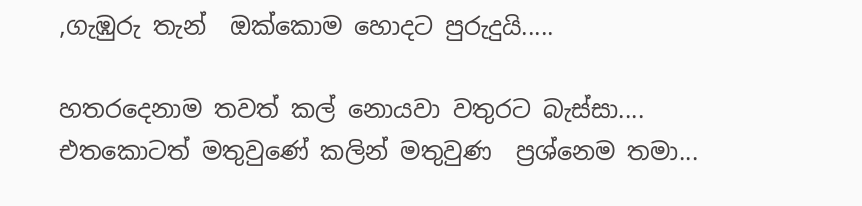,ගැඹුරු තැන්  ඔක්කොම හොදට පුරුදුයි.....

හතරදෙනාම තවත් කල් නොයවා වතුරට බැස්සා....
එතකොටත් මතුවුණේ කලින් මතුවුණ  ප්‍රශ්නෙම තමා...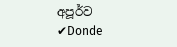අපූර්ව ✔Donde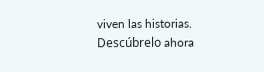viven las historias. Descúbrelo ahora